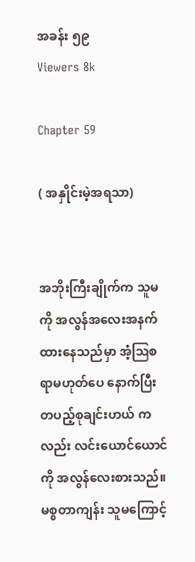အခန်း ၅၉
Viewers 8k

Chapter 59

( အနှိုင်းမဲ့အရသာ)


အဘိုးကြီးချိုက်က သူမကို အလွန်အလေးအနက်ထားနေသည်မှာ အံ့ဩစရာမဟုတ်ပေ နောက်ပြီး တပည့်စုချင်းဟယ် ကလည်း လင်းယောင်ယောင် ကို အလွန်လေးစားသည်။မစ္စတာကျန်း သူမကြောင့်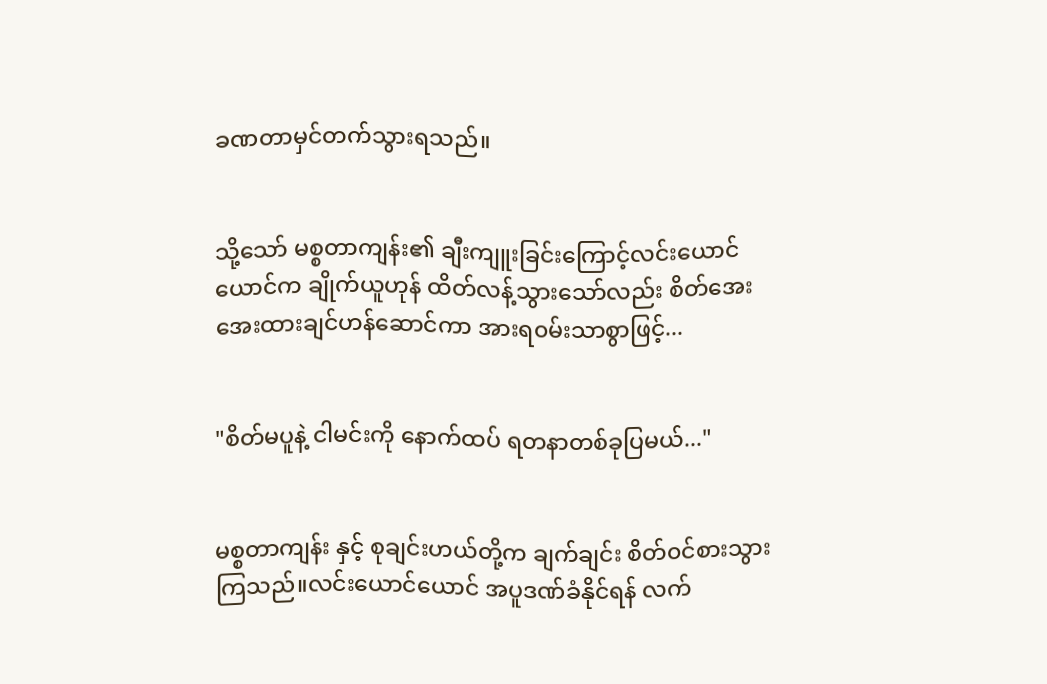ခဏတာမှင်တက်သွားရသည်။


သို့သော် မစ္စတာကျန်း၏ ချီးကျူးခြင်းကြောင့်လင်းယောင်ယောင်က ချိုက်ယူဟုန် ထိတ်လန့်သွားသော်လည်း စိတ်အေးအေးထားချင်ဟန်ဆောင်ကာ အားရ၀မ်းသာစွာဖြင့်...


"စိတ်မပူနဲ့ ငါမင်းကို နောက်ထပ် ရတနာတစ်ခုပြမယ်..."


မစ္စတာကျန်း နှင့် စုချင်းဟယ်တို့က ချက်ချင်း စိတ်၀င်စားသွားကြသည်။လင်းယောင်ယောင် အပူဒဏ်ခံနိုင်ရန် လက်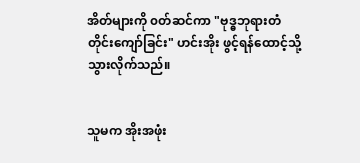အိတ်များကို ၀တ်ဆင်ကာ "ဗုဒ္ဓဘုရားတံတိုင်းကျော်ခြင်း" ဟင်းအိုး ဖွင့်ရန်ထောင့်သို့ သွားလိုက်သည်။


သူမက အိုးအဖုံး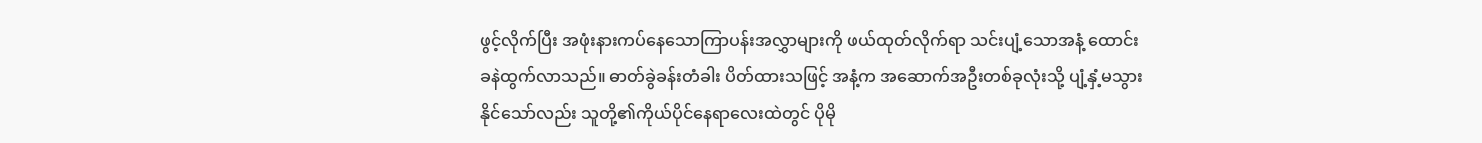ဖွင့်လိုက်ပြီး အဖုံးနားကပ်နေသောကြာပန်းအလွှာများကို ဖယ်ထုတ်လိုက်ရာ သင်းပျံ့သောအနံ့ ထောင်းခနဲထွက်လာသည်။ ဓာတ်ခွဲခန်းတံခါး ပိတ်ထားသဖြင့် အနံ့က အဆောက်အဦးတစ်ခုလုံးသို့ ပျံ့နှံ့မသွားနိုင်သော်လည်း သူတို့၏ကိုယ်ပိုင်နေရာလေးထဲတွင် ပိုမို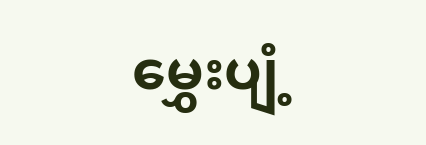မွှေးပျံ့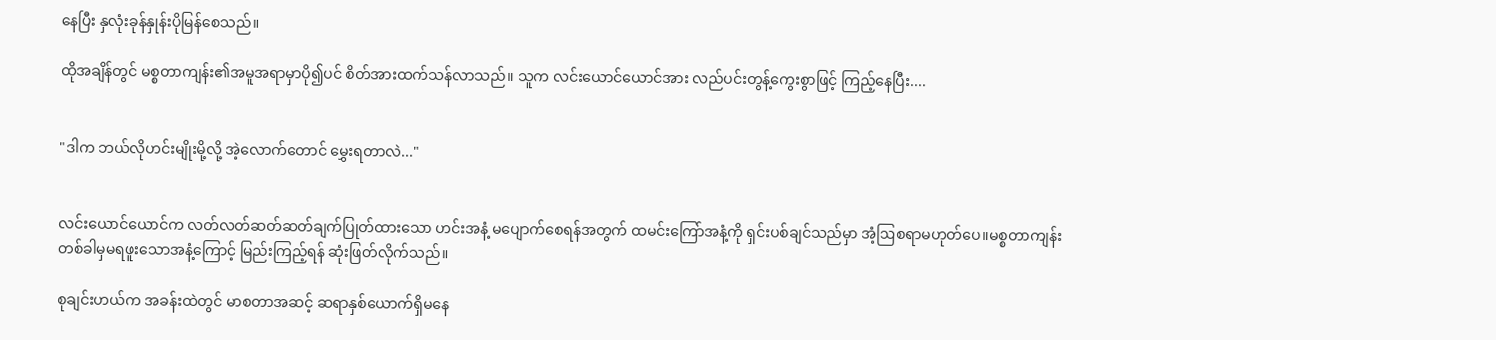နေပြီး နှလုံးခုန်နှုန်းပိုမြန်စေသည်။

ထိုအချိန်တွင် မစ္စတာကျန်း၏အမူအရာမှာပို၍ပင် စိတ်အားထက်သန်လာသည်။ သူက လင်းယောင်ယောင်အား လည်ပင်းတွန့်ကွေးစွာဖြင့် ကြည့်နေပြီး....


"ဒါက ဘယ်လိုဟင်းမျိုးမို့လို့ အဲ့လောက်တောင် မွှေးရတာလဲ..."


လင်းယောင်ယောင်က လတ်လတ်ဆတ်ဆတ်ချက်ပြုတ်ထားသော ဟင်းအနံ့ မပျောက်စေရန်အတွက် ထမင်းကြော်အနံ့ကို ရှင်းပစ်ချင်သည်မှာ အံ့ဩစရာမဟုတ်ပေ။မစ္စတာကျန်း တစ်ခါမှမရဖူးသောအနံ့ကြောင့် မြည်းကြည့်ရန် ဆုံးဖြတ်လိုက်သည်။

စုချင်းဟယ်က အခန်းထဲတွင် မာစတာအဆင့် ဆရာနှစ်ယောက်ရှိမနေ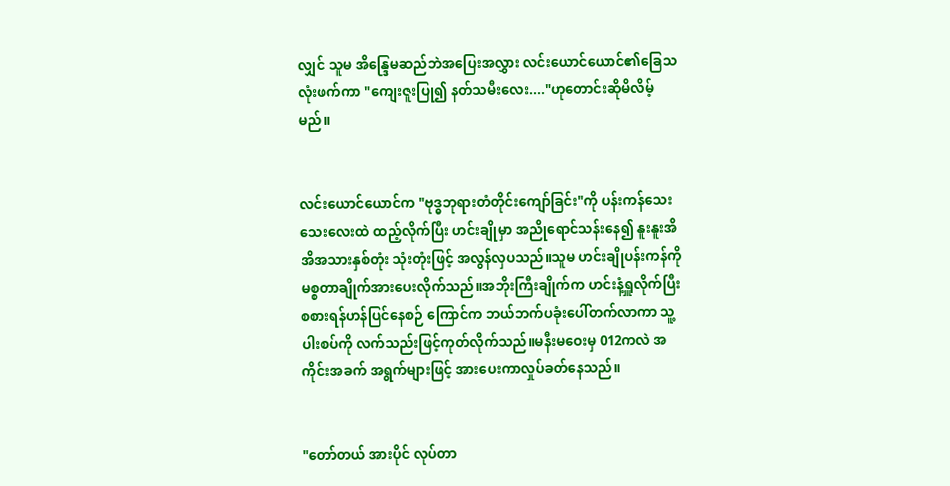လျှင် သူမ အိန္ဒြေမဆည်ဘဲအပြေးအလွှား လင်းယောင်ယောင်၏ခြေသလုံးဖက်ကာ "ကျေးဇူးပြု၍ နတ်သမီးလေး...."ဟုတောင်းဆိုမိလိမ့်မည်။


လင်းယောင်ယောင်က "ဗုဒ္ဓဘုရားတံတိုင်းကျော်ခြင်း"ကို ပန်းကန်သေးသေးလေးထဲ ထည့်လိုက်ပြီး ဟင်းချိုမှာ အညိုရောင်သန်းနေ၍ နူးနူးအိအိအသားနှစ်တုံး သုံးတုံးဖြင့် အလွန်လှပသည်။သူမ ဟင်းချိုပန်းကန်ကို မစ္စတာချိုက်အားပေးလိုက်သည်။အဘိုးကြီးချိုက်က ဟင်းနံ့ရှူလိုက်ပြီး စစားရန်ဟန်ပြင်နေစဉ် ကြောင်က ဘယ်ဘက်ပခုံးပေါ်တက်လာကာ သူ့ပါးစပ်ကို လက်သည်းဖြင့်ကုတ်လိုက်သည်။မနီးမဝေးမှ 012ကလဲ အကိုင်းအခက် အရွက်များဖြင့် အားပေးကာလှုပ်ခတ်နေသည်။


"တော်တယ် အားပိုင် လုပ်တာ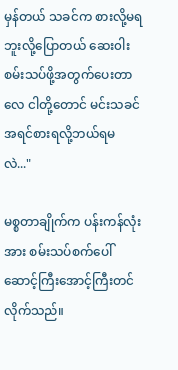မှန်တယ် သခင်က စားလို့မရဘူးလို့ပြောတယ် ဆေး၀ါးစမ်းသပ်ဖို့အတွက်ပေးတာလေ ငါတို့တောင် မင်းသခင် အရင်စားရလို့ဘယ်ရမလဲ..."

မစ္စတာချိုက်က ပန်းကန်လုံးအား စမ်းသပ်စက်ပေါ် ဆောင့်ကြီးအောင့်ကြီးတင်လိုက်သည်။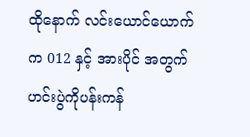ထိုနောက် လင်းယောင်ယောက်က 012 နှင့် အားပိုင် အတွက် ဟင်းပွဲကိုပန်းကန်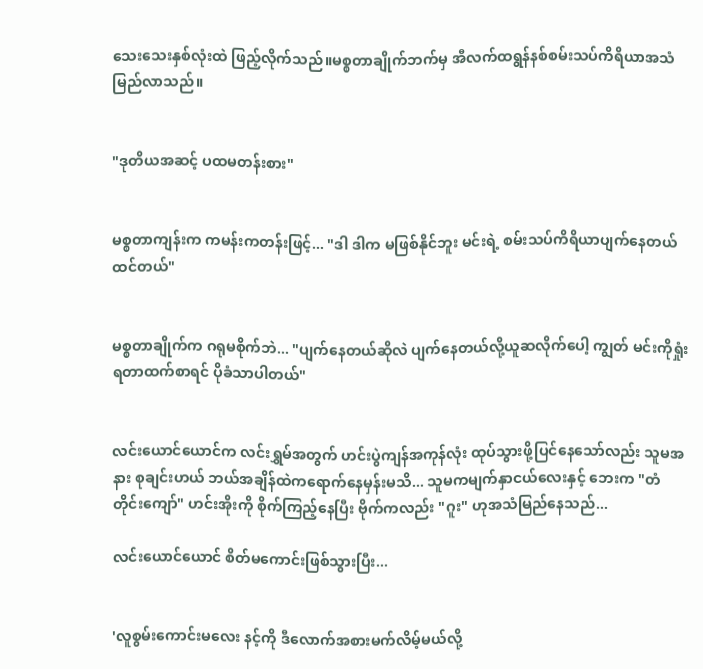သေးသေးနှစ်လုံးထဲ ဖြည့်လိုက်သည်။မစ္စတာချိုက်ဘက်မှ အီလက်ထရွန်နစ်စမ်းသပ်ကိရိယာအသံမြည်လာသည်။


"ဒုတိယအဆင့် ပထမတန်းစား"


မစ္စတာကျန်းက ကမန်းကတန်းဖြင့်... "ဒါ ဒါက မဖြစ်နိုင်ဘူး မင်းရဲ့ စမ်းသပ်ကိရိယာပျက်နေတယ်ထင်တယ်"


မစ္စတာချိုက်က ဂရုမစိုက်ဘဲ... "ပျက်နေတယ်ဆိုလဲ ပျက်နေတယ်လို့ယူဆလိုက်ပေါ့ ကျွတ် မင်းကိုရှုံးရတာထက်စာရင် ပိုခံသာပါတယ်"


လင်းယောင်ယောင်က လင်းရွှမ်အတွက် ဟင်းပွဲကျန်အကုန်လုံး ထုပ်သွားဖို့ပြင်နေသော်လည်း သူမအနား စုချင်းဟယ် ဘယ်အချိန်ထဲကရောက်နေမှန်းမသိ... သူမကမျက်နှာငယ်လေးနှင့် ဘေးက "တံတိုင်းကျော်" ဟင်းအိုးကို စိုက်ကြည့်နေပြီး ဗိုက်ကလည်း "ဂူး" ဟုအသံမြည်နေသည်...

လင်းယောင်ယောင် စိတ်မကောင်းဖြစ်သွားပြီး...


'လူစွမ်းကောင်းမလေး နင့်ကို ဒီလောက်အစားမက်လိမ့်မယ်လို့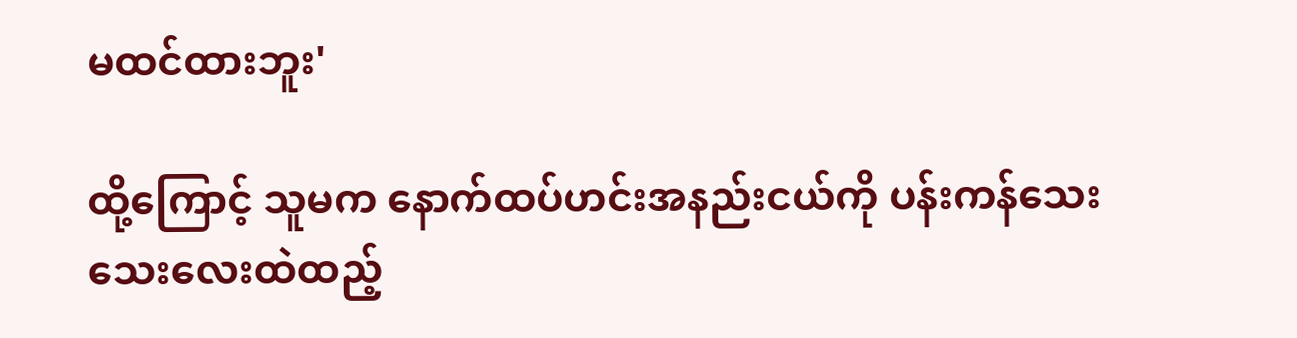မထင်ထားဘူး'

ထို့ကြောင့် သူမက နောက်ထပ်ဟင်းအနည်းငယ်ကို ပန်းကန်သေးသေးလေးထဲထည့်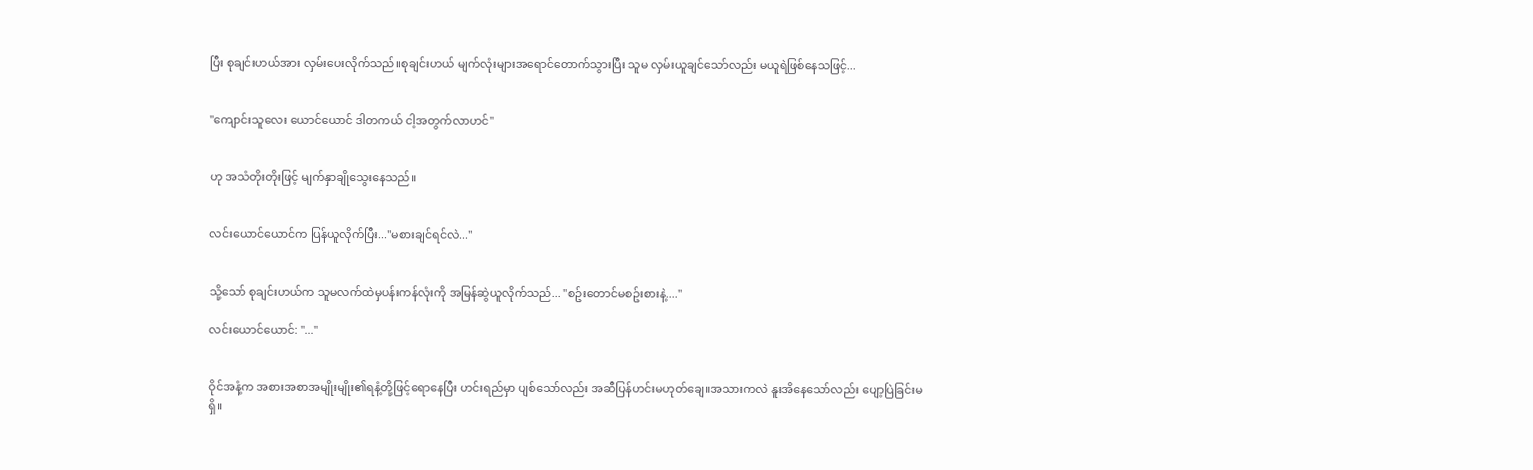ပြီး စုချင်းဟယ်အား လှမ်းပေးလိုက်သည်။စုချင်းဟယ် မျက်လုံးများအရောင်တောက်သွားပြီး သူမ လှမ်းယူချင်သော်လည်း မယူရဲဖြစ်နေသဖြင့်...


"ကျောင်းသူလေး ယောင်ယောင် ဒါတကယ် ငါ့အတွက်လာဟင်"


ဟု အသံတိုးတိုးဖြင့် မျက်နှာချိုသွေးနေသည်။


လင်းယောင်ယောင်က ပြန်ယူလိုက်ပြီး..."မစားချင်ရင်လဲ..."


သို့သော် စုချင်းဟယ်က သူမလက်ထဲမှပန်းကန်လုံးကို အမြန်ဆွဲယူလိုက်သည်... "စဥ်းတောင်မစဥ်းစားနဲ့...."

လင်းယောင်ယောင်: "..."


ဝိုင်အနံ့က အစားအစာအမျိုးမျိုး၏ရနံ့တို့ဖြင့်ရောနေပြီး ဟင်းရည်မှာ ပျစ်သော်လည်း အဆီပြန်ဟင်းမဟုတ်ချေ။အသားကလဲ နူးအိနေသော်လည်း ပျော့ပြဲခြင်းမရှိ။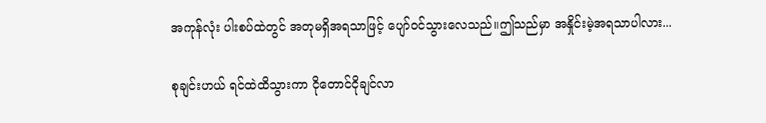အကုန်လုံး ပါးစပ်ထဲတွင် အတုမရှိအရသာဖြင့် ပျော်၀င်သွားလေသည်။ဤသည်မှာ အနှိုင်းမဲ့အရသာပါလား...

စုချင်းဟယ် ရင်ထဲထိသွားကာ ငိုတောင်ငိုချင်လာ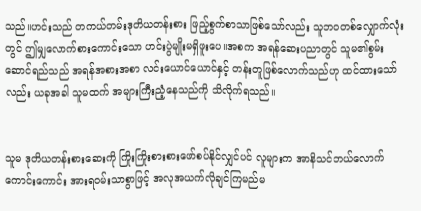သည်။ဟင်းသည် တကယ်တမ်းဒုတိယတန်းစား ဖြည့်စွက်စာသာဖြစ်သော်လည်း သူဘ၀တစ်လျှောက်လုံးတွင် ဤမျှလောက်စားကောင်းသော ဟင်းပွဲမျိုးမရှိဖူးပေ။အစက အရန်ဆေးပညာတွင် သူမ၏စွမ်းဆောင်ရည်သည် အရန်အစားအစာ လင်းယောင်ယောင်နှင့် တန်းတူဖြစ်လောက်သည်ဟု ထင်ထားသော်လည်း ယခုအခါ သူမထက် အများကြီးညံ့နေသည်ကို သိလိုက်ရသည်။


သူမ ဒုတိယတန်းစားဆေးကို ကြိုးကြိုးစားစားဖော်စပ်နိုင်လျှင်ပင် လူများက အာနိသင်ဘယ်လောက်ကောင်းကောင်း အားရ၀မ်းသာစွာဖြင့် အလုအယက်လိုချင်ကြမည်မ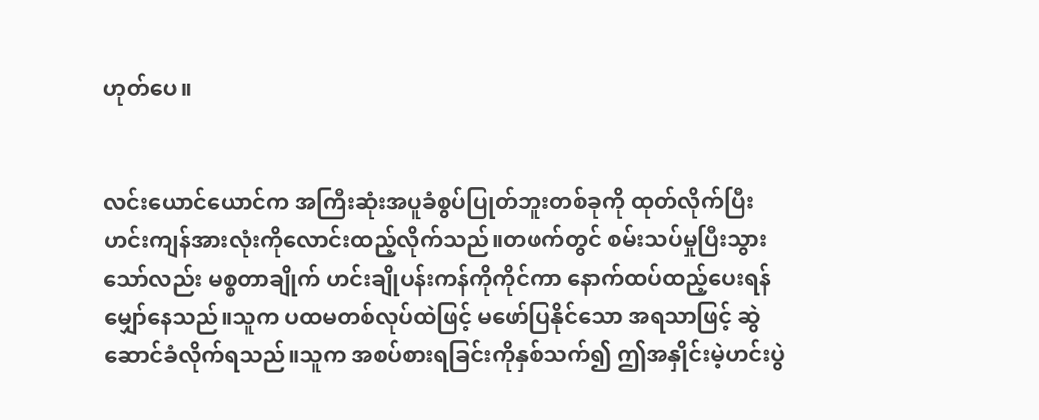ဟုတ်ပေ။


လင်းယောင်ယောင်က အကြီးဆုံးအပူခံစွပ်ပြုတ်ဘူးတစ်ခုကို ထုတ်လိုက်ပြီး ဟင်းကျန်အားလုံးကိုလောင်းထည့်လိုက်သည်။တဖက်တွင် စမ်းသပ်မှုပြီးသွားသော်လည်း မစ္စတာချိုက် ဟင်းချိုပန်းကန်ကိုကိုင်ကာ နောက်ထပ်ထည့်ပေးရန် မျှော်နေသည်။သူက ပထမတစ်လုပ်ထဲဖြင့် မဖော်ပြနိုင်သော အရသာဖြင့် ဆွဲဆောင်ခံလိုက်ရသည်။သူက အစပ်စားရခြင်းကိုနှစ်သက်၍ ဤအနှိုင်းမဲ့ဟင်းပွဲ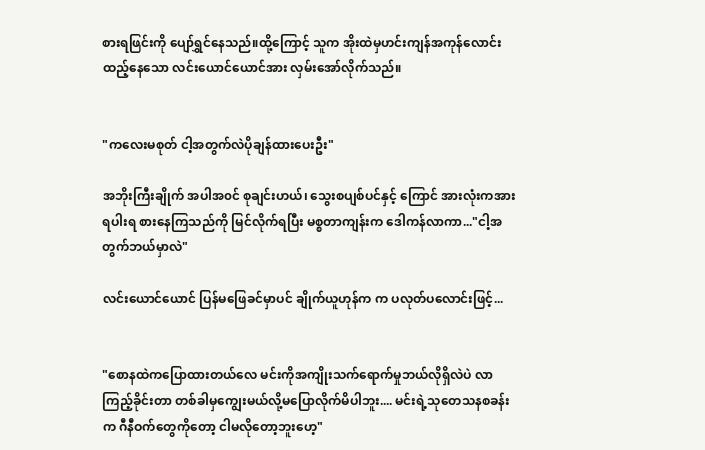စားရဖြင်းကို ပျော်ရွှင်နေသည်။ထို့ကြောင့် သူက အိုးထဲမှဟင်းကျန်အကုန်လောင်းထည့်နေသော လင်းယောင်ယောင်အား လှမ်းအော်လိုက်သည်။


"ကလေးမစုတ် ငါ့အတွက်လဲပိုချန်ထားပေးဦး"

အဘိုးကြီးချိုက် အပါအ၀င် စုချင်းဟယ်၊ သွေးစပျစ်ပင်နှင့် ကြောင် အားလုံးကအားရပါးရ စားနေကြသည်ကို မြင်လိုက်ရပြီး မစ္စတာကျန်းက ဒေါကန်လာကာ..."ငါ့အတွက်ဘယ်မှာလဲ"

လင်းယောင်ယောင် ပြန်မဖြေခင်မှာပင် ချိုက်ယူဟုန်က က ပလုတ်ပလောင်းဖြင့်...


"စောနထဲကပြောထားတယ်လေ မင်းကိုအကျိုးသက်ရောက်မှုဘယ်လိုရှိလဲပဲ လာကြည့်ခိုင်းတာ တစ်ခါမှကျွေးမယ်လို့မပြောလိုက်မိပါဘူး.... မင်းရဲ့သုတေသနစခန်းက ဂီနီဝက်တွေကိုတော့ ငါမလိုတော့ဘူးဟေ့"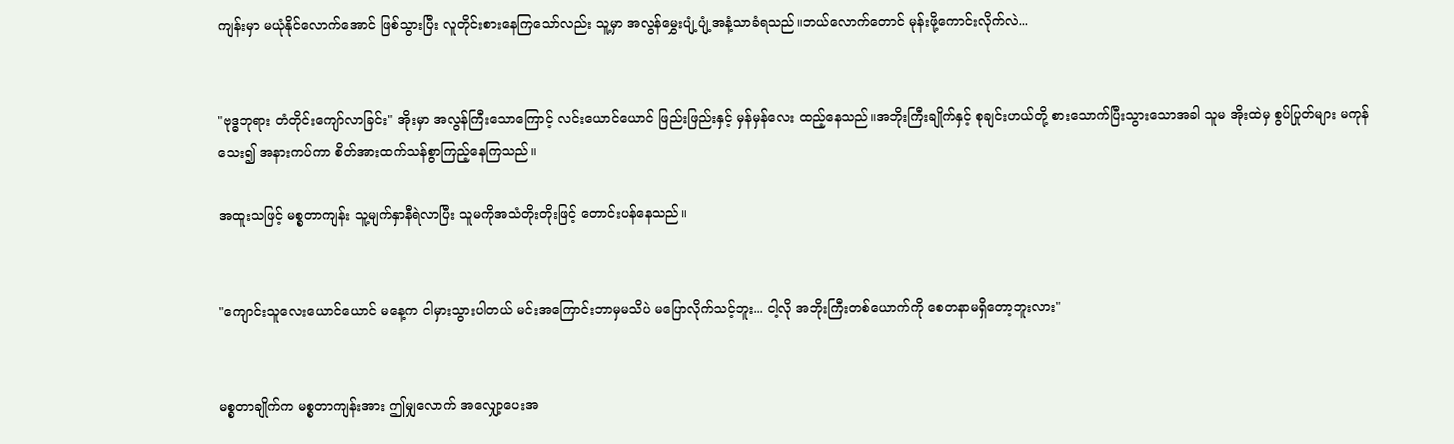ကျန်းမှာ မယုံနိုင်လောက်အောင် ဖြစ်သွားပြီး လူတိုင်းစားနေကြသော်လည်း သူ့မှာ အလွန်မွှေးပျံ့ပျံ့အနံ့သာခံရသည်။ဘယ်လောက်တောင် မုန်းဖို့ကောင်းလိုက်လဲ...


"ဗုဒ္ဓဘုရား တံတိုင်းကျော်လာခြင်း" အိုးမှာ အလွန်ကြီးသောကြောင့် လင်းယောင်ယောင် ဖြည်းဖြည်းနှင့် မှန်မှန်လေး ထည့်နေသည်။အဘိုးကြီးချိုက်နှင့် စုချင်းဟယ်တို့ စားသောက်ပြီးသွားသောအခါ သူမ အိုးထဲမှ စွပ်ပြုတ်များ မကုန်သေး၍ အနားကပ်ကာ စိတ်အားထက်သန်စွာကြည့်နေကြသည်။

အထူးသဖြင့် မစ္စတာကျန်း သူ့မျက်နှာနီရဲလာပြီး သူမကိုအသံတိုးတိုးဖြင့် တောင်းပန်နေသည်။


"ကျောင်းသူလေးယောင်ယောင် မနေ့က ငါမှားသွားပါတယ် မင်းအကြောင်းဘာမှမသိပဲ မပြောလိုက်သင့်ဘူး... ငါ့လို အဘိုးကြီးတစ်ယောက်ကို စေတနာမရှိတော့ဘူးလား"


မစ္စတာချိုက်က မစ္စတာကျန်းအား ဤမျှလောက် အလျှော့ပေးအ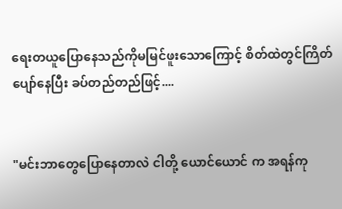ရေးတယူပြောနေသည်ကိုမမြင်ဖူးသောကြောင့် စိတ်ထဲတွင်ကြိတ်ပျော်နေပြီး ခပ်တည်တည်ဖြင့်....


"မင်းဘာတွေပြောနေတာလဲ ငါတို့ ယောင်ယောင် က အရန်ကု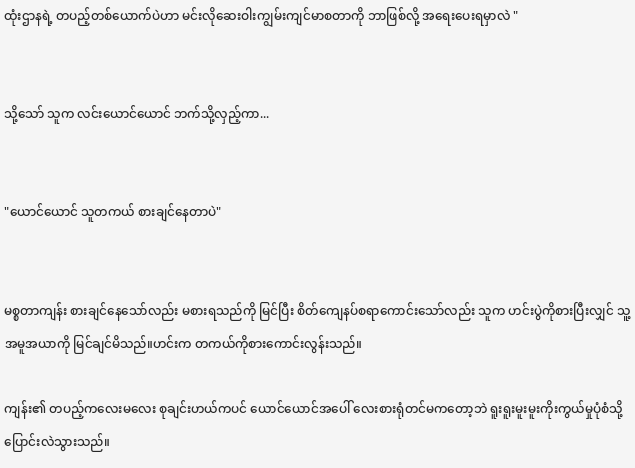ထုံးဌာနရဲ့ တပည့်တစ်ယောက်ပဲဟာ မင်းလိုဆေးဝါးကျွမ်းကျင်မာစတာကို ဘာဖြစ်လို့ အရေးပေးရမှာလဲ "


သို့သော် သူက လင်းယောင်ယောင် ဘက်သို့လှည့်ကာ...


"ယောင်ယောင် သူတကယ် စားချင်နေတာပဲ"


မစ္စတာကျန်း စားချင်နေသော်လည်း မစားရသည်ကို မြင်ပြီး စိတ်ကျေနပ်စရာကောင်းသော်လည်း သူက ဟင်းပွဲကိုစားပြီးလျှင် သူ့အမူအယာကို မြင်ချင်မိသည်။ဟင်းက တကယ်ကိုစားကောင်းလွန်းသည်။

ကျန်း၏ တပည့်ကလေးမလေး စုချင်းဟယ်ကပင် ယောင်ယောင်အပေါ် လေးစားရုံတင်မကတော့ဘဲ ရူးရူးမူးမူးကိုးကွယ်မှုပုံစံသို့ ပြောင်းလဲသွားသည်။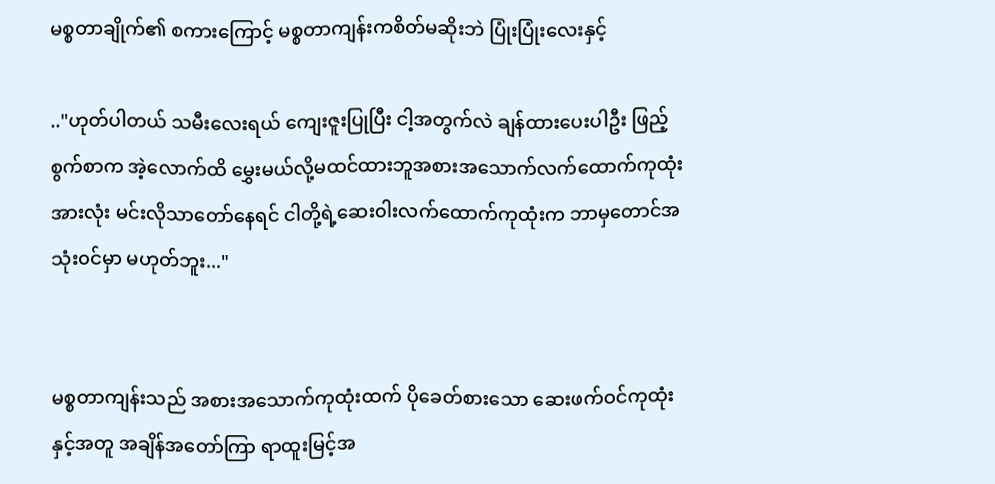မစ္စတာချိုက်၏ စကားကြောင့် မစ္စတာကျန်းကစိတ်မဆိုးဘဲ ပြုံးပြုံးလေးနှင့်

.."ဟုတ်ပါတယ် သမီးလေးရယ် ကျေးဇူးပြုပြီး ငါ့အတွက်လဲ ချန်ထားပေးပါဦး ဖြည့်စွက်စာက အဲ့လောက်ထိ မွှေးမယ်လို့မထင်ထားဘူအစားအသောက်လက်ထောက်ကုထုံးအားလုံး မင်းလိုသာတော်နေရင် ငါတို့ရဲ့ဆေး၀ါးလက်ထောက်ကုထုံးက ဘာမှတောင်အသုံး၀င်မှာ မဟုတ်ဘူး..."


မစ္စတာကျန်းသည် အစားအသောက်ကုထုံးထက် ပိုခေတ်စားသော ဆေးဖက်ဝင်ကုထုံးနှင့်အတူ အချိန်အတော်ကြာ ရာထူးမြင့်အ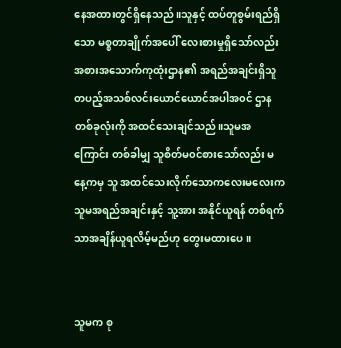နေအထားတွင်ရှိနေသည်။သူနှင့် ထပ်တူစွမ်းရည်ရှိသော မစ္စတာချိုက်အပေါ် လေးစားမှုရှိသော်လည်း အစားအသောက်ကုထုံးဌာန၏ အရည်အချင်းရှိသူတပည့်အသစ်လင်းယောင်ယောင်အပါအ၀င် ဌာနတစ်ခုလုံးကို အထင်သေးချင်သည်။သူမအကြောင်း တစ်ခါမျှ သူစိတ်မ၀င်စားသော်လည်း မနေ့ကမှ သူ အထင်သေးလိုက်သောကလေးမလေးက သူမအရည်အချင်းနှင့် သူ့အား အနိုင်ယူရန် တစ်ရက်သာအချိန်ယူရလိမ့်မည်ဟု တွေးမထားပေ။


သူမက စု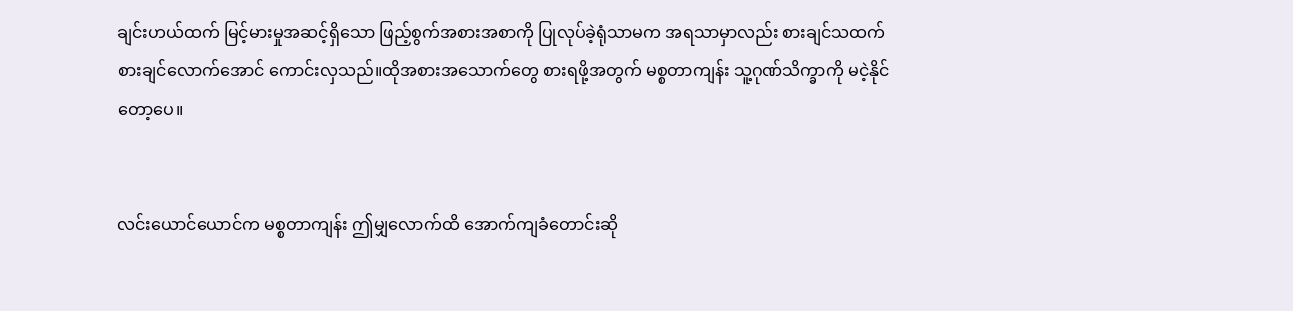ချင်းဟယ်ထက် မြင့်မားမှုအဆင့်ရှိသော ဖြည့်စွက်အစားအစာကို ပြုလုပ်ခဲ့ရုံသာမက အရသာမှာလည်း စားချင်သထက်စားချင်လောက်အောင် ကောင်းလှသည်။ထိုအစားအသောက်တွေ စားရဖို့အတွက် မစ္စတာကျန်း သူ့ဂုဏ်သိက္ခာကို မငဲ့နိုင်တော့ပေ။


လင်းယောင်ယောင်က မစ္စတာကျန်း ဤမျှလောက်ထိ အောက်ကျခံတောင်းဆို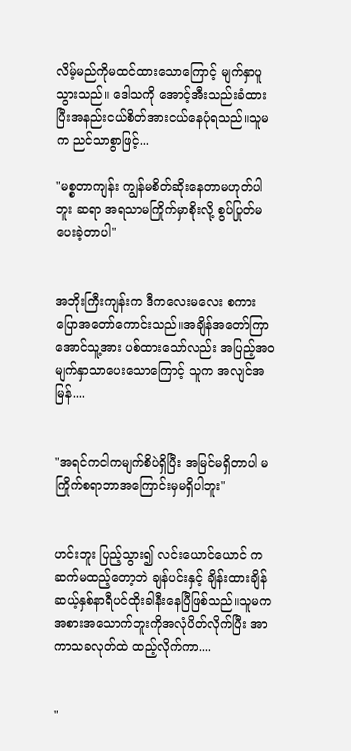လိမ့်မည်ကိုမထင်ထားသောကြောင့် မျက်နှာပူသွားသည်။ ဒေါသကို အောင့်အီးသည်းခံထားပြီးအနည်းငယ်စိတ်အားငယ်နေပုံရသည်။သူမက ညင်သာစွာဖြင့်...

"မစ္စတာကျန်း ကျွန်မစိတ်ဆိုးနေတာမဟုတ်ပါဘူး ဆရာ အရသာမကြိုက်မှာစိုးလို့ စွပ်ပြုတ်မပေးခဲ့တာပါ"


အဘိုးကြီးကျန်းက ဒီကလေးမလေး စကားပြောအတော်ကောင်းသည်။အချိန်အတော်ကြာအောင်သူ့အား ပစ်ထားသော်လည်း အပြည့်အ၀မျက်နှာသာပေးသောကြောင့် သူက အလျင်အမြန်....


"အရင်ကငါကမျက်စိပဲရှိပြီး အမြင်မရှိတာပါ မကြိုက်စရာဘာအကြောင်းမှမရှိပါဘူး"


ဟင်းဘူး ပြည့်သွား၍ လင်းယောင်ယောင် က ဆက်မထည့်တော့ဘဲ ချန်ပင်းနှင့် ချိန်းထားချိန် ဆယ့်နှစ်နာရီပင်ထိုးခါနီးနေပြီဖြစ်သည်။သူမက အစားအသောက်ဘူးကိုအလုံပိတ်လိုက်ပြီး အာကာသခလုတ်ထဲ ထည့်လိုက်ကာ....


"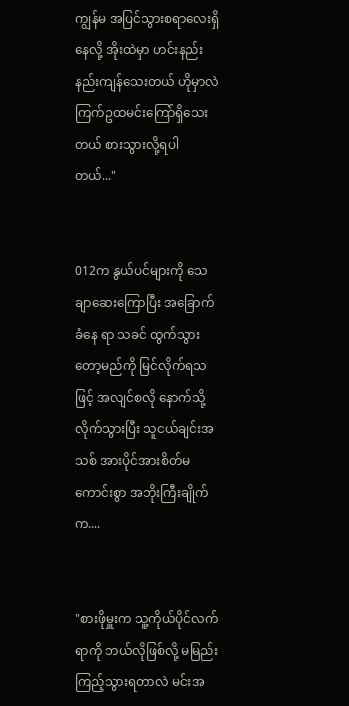ကျွန်မ အပြင်သွားစရာလေးရှိနေလို့ အိုးထဲမှာ ဟင်းနည်းနည်းကျန်သေးတယ် ဟိုမှာလဲ ကြက်ဥထမင်းကြော်ရှိသေးတယ် စားသွားလို့ရပါတယ်..."


012က နွယ်ပင်များကို သေချာဆေးကြောပြီး အခြောက်ခံနေ ရာ သခင် ထွက်သွားတော့မည်ကို မြင်လိုက်ရသဖြင့် အလျင်စလို နောက်သို့လိုက်သွားပြီး သူငယ်ချင်းအသစ် အားပိုင်အားစိတ်မကောင်းစွာ အဘိုးကြီးချိုက်က....


"စားဖိုမှူးက သူ့ကိုယ်ပိုင်လက်ရာကို ဘယ်လိုဖြစ်လို့ မမြည်းကြည့်သွားရတာလဲ မင်းအ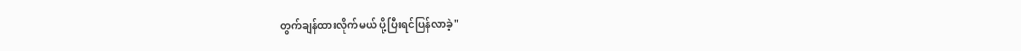တွက်ချန်ထားလိုက်မယ် ပို့ပြီးရင်ပြန်လာခဲ့"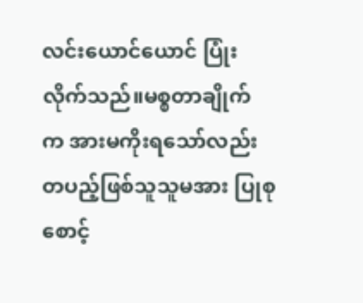လင်းယောင်ယောင် ပြုံးလိုက်သည်။မစ္စတာချိုက် က အားမကိုးရသော်လည်း တပည့်ဖြစ်သူသူမအား ပြုစုစောင့်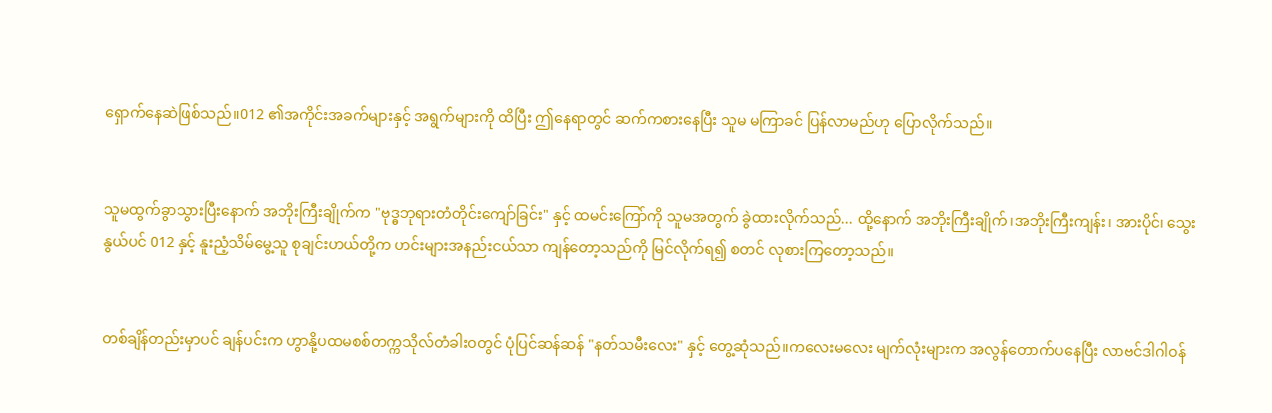ရှောက်နေဆဲဖြစ်သည်။012 ၏အကိုင်းအခက်များနှင့် အရွက်များကို ထိပြီး ဤနေရာတွင် ဆက်ကစားနေပြီး သူမ မကြာခင် ပြန်လာမည်ဟု ပြောလိုက်သည်။


သူမထွက်ခွာသွားပြီးနောက် အဘိုးကြီးချိုက်က "ဗုဒ္ဓဘုရားတံတိုင်းကျော်ခြင်း" နှင့် ထမင်းကြော်ကို သူမအတွက် ခွဲထားလိုက်သည်... ထို့နောက် အဘိုးကြီးချိုက်၊အဘိုးကြီးကျန်း၊ အားပိုင်၊ သွေးနွယ်ပင် 012 နှင့် နူးညံ့သိမ်မွေ့သူ စုချင်းဟယ်တို့က ဟင်းများအနည်းငယ်သာ ကျန်တော့သည်ကို မြင်လိုက်ရ၍ စတင် လုစားကြတော့သည်။


တစ်ချိန်တည်းမှာပင် ချန်ပင်းက ဟွာနို့ပထမစစ်တက္ကသိုလ်တံခါးဝတွင် ပုံပြင်ဆန်ဆန် "နတ်သမီးလေး" နှင့် တွေ့ဆုံသည်။ကလေးမလေး မျက်လုံးများက အလွန်တောက်ပနေပြီး လာဗင်ဒါဂါဝန်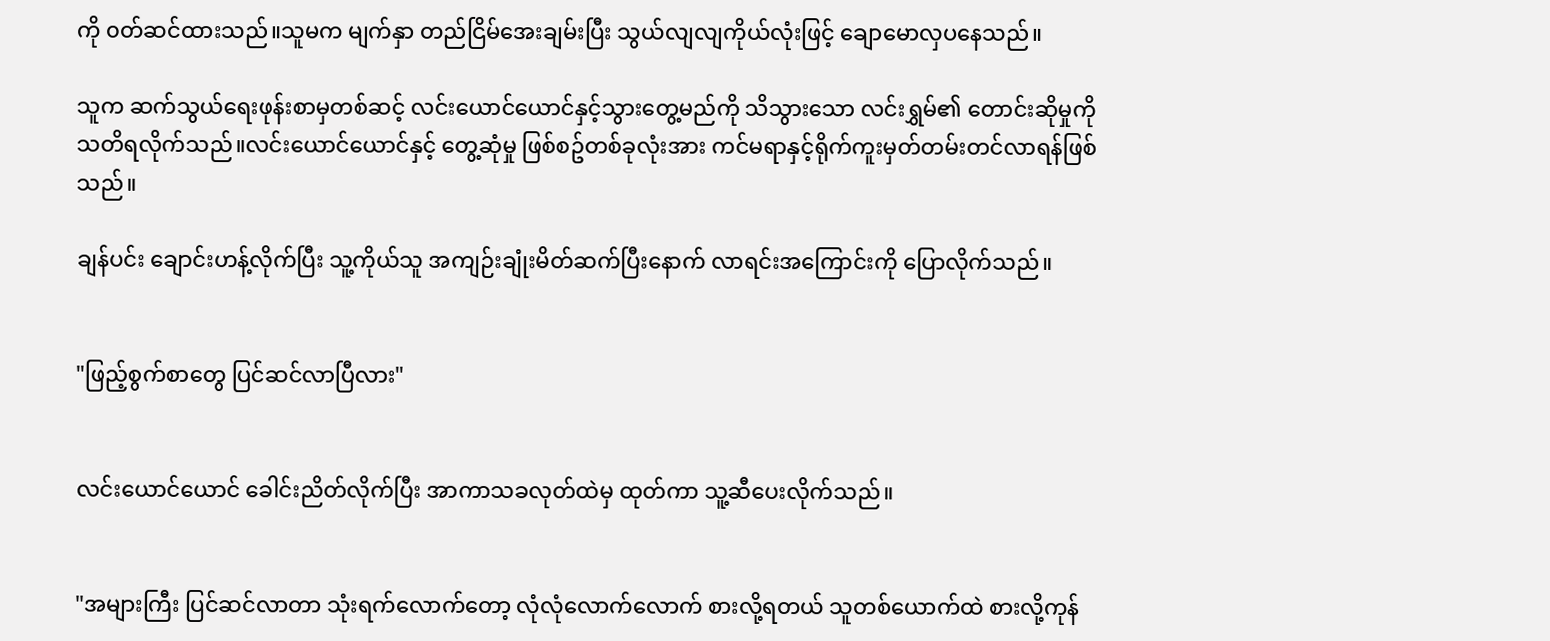ကို ၀တ်ဆင်ထားသည်။သူမက မျက်နှာ တည်ငြိမ်အေးချမ်းပြီး သွယ်လျလျကိုယ်လုံးဖြင့် ချောမောလှပနေသည်။

သူက ဆက်သွယ်ရေးဖုန်းစာမှတစ်ဆင့် လင်းယောင်ယောင်နှင့်သွားတွေ့မည်ကို သိသွားသော လင်းရွှမ်၏ တောင်းဆိုမှုကို သတိရလိုက်သည်။လင်းယောင်ယောင်နှင့် တွေ့ဆုံမှု ဖြစ်စဥ်တစ်ခုလုံးအား ကင်မရာနှင့်ရိုက်ကူးမှတ်တမ်းတင်လာရန်ဖြစ်သည်။

ချန်ပင်း ချောင်းဟန့်လိုက်ပြီး သူ့ကိုယ်သူ အကျဉ်းချုံးမိတ်ဆက်ပြီးနောက် လာရင်းအကြောင်းကို ပြောလိုက်သည်။


"ဖြည့်စွက်စာတွေ ပြင်ဆင်လာပြီလား"


လင်းယောင်ယောင် ခေါင်းညိတ်လိုက်ပြီး အာကာသခလုတ်ထဲမှ ထုတ်ကာ သူ့ဆီပေးလိုက်သည်။


"အများကြီး ပြင်ဆင်လာတာ သုံးရက်လောက်တော့ လုံလုံလောက်လောက် စားလို့ရတယ် သူတစ်ယောက်ထဲ စားလို့ကုန်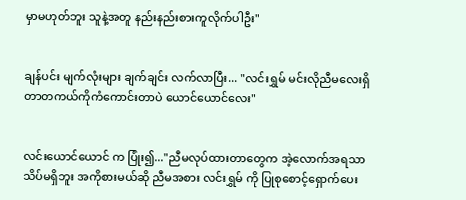မှာမဟုတ်ဘူး သူနဲ့အတူ နည်းနည်းစားကူလိုက်ပါဦး"


ချန်ပင်း မျက်လုံးများ ချက်ချင်း လက်လာပြီး... "လင်းရွှမ် မင်းလိုညီမလေးရှိတာတကယ်ကိုကံကောင်းတာပဲ ယောင်ယောင်လေး"


လင်းယောင်ယောင် က ပြုံး၍..."ညီမလုပ်ထားတာတွေက အဲ့လောက်အရသာသိပ်မရှိဘူး အကိုစားမယ်ဆို ညီမအစား လင်းရွှမ် ကို ပြုစုစောင့်ရှောက်ပေး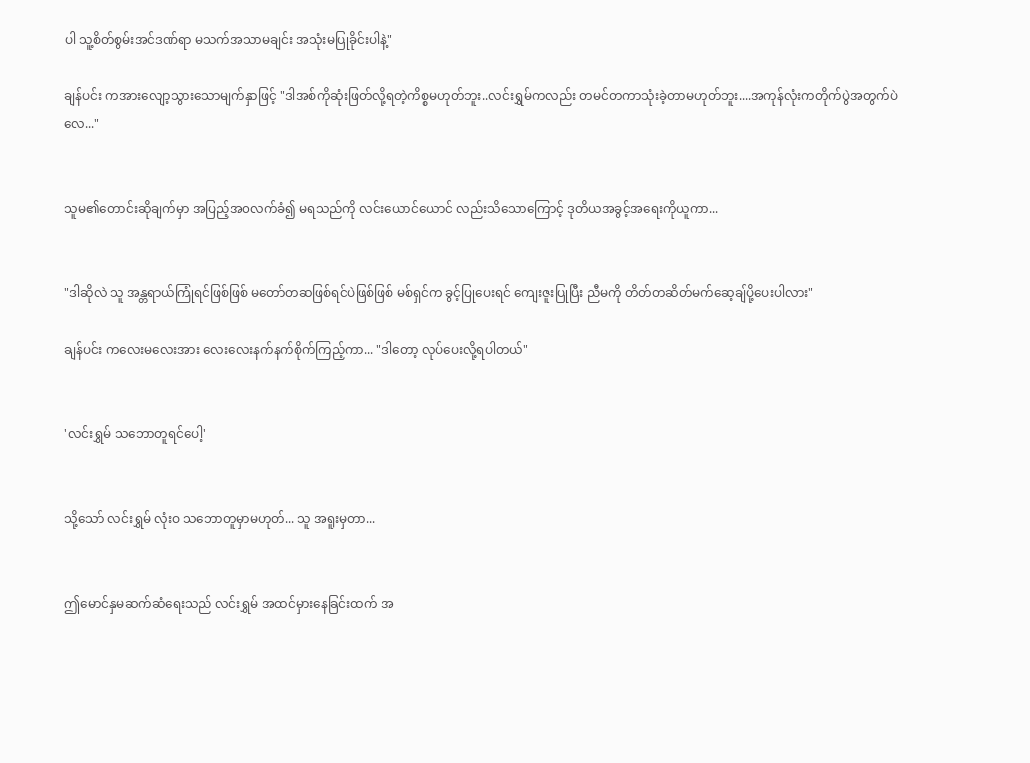ပါ သူ့စိတ်စွမ်းအင်ဒဏ်ရာ မသက်အသာမချင်း အသုံးမပြုခိုင်းပါနဲ့"

ချန်ပင်း ကအားလျော့သွားသောမျက်နှာဖြင့် "ဒါအစ်ကိုဆုံးဖြတ်လို့ရတဲ့ကိစ္စမဟုတ်ဘူး..လင်းရွှမ်ကလည်း တမင်တကာသုံးခဲ့တာမဟုတ်ဘူး....အကုန်လုံးကတိုက်ပွဲအတွက်ပဲလေ..."


သူမ၏တောင်းဆိုချက်မှာ အပြည့်အ၀လက်ခံ၍ မရသည်ကို လင်းယောင်ယောင် လည်းသိသောကြောင့် ဒုတိယအခွင့်အရေးကိုယူကာ...


"ဒါဆိုလဲ သူ အန္တရာယ်ကြုံရင်ဖြစ်ဖြစ် မတော်တဆဖြစ်ရင်ပဲဖြစ်ဖြစ် မစ်ရှင်က ခွင့်ပြုပေးရင် ကျေးဇူးပြုပြီး ညီမကို တိတ်တဆိတ်မက်ဆေ့ချ်ပို့ပေးပါလား"

ချန်ပင်း ကလေးမလေးအား လေးလေးနက်နက်စိုက်ကြည့်ကာ... "ဒါတော့ လုပ်ပေးလို့ရပါတယ်"


'လင်းရွှမ် သဘောတူရင်ပေါ့'


သို့သော် လင်းရွှမ် လုံးဝ သဘောတူမှာမဟုတ်... သူ အရူးမှတာ...


ဤမောင်နှမဆက်ဆံရေးသည် လင်းရွှမ် အထင်မှားနေခြင်းထက် အ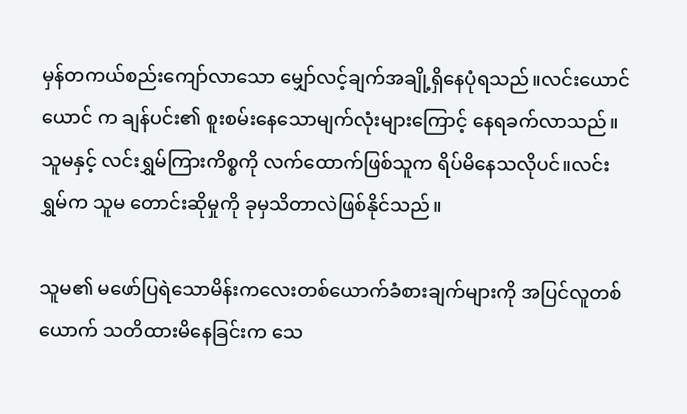မှန်တကယ်စည်းကျော်လာသော မျှော်လင့်ချက်အချို့ရှိနေပုံရသည်။လင်းယောင်ယောင် က ချန်ပင်း၏ စူးစမ်းနေသောမျက်လုံးများကြောင့် နေရခက်လာသည်။ သူမနှင့် လင်းရွှမ်ကြားကိစ္စကို လက်ထောက်ဖြစ်သူက ရိပ်မိနေသလိုပင်။လင်းရွှမ်က သူမ တောင်းဆိုမှုကို ခုမှသိတာလဲဖြစ်နိုင်သည်။

သူမ၏ မဖော်ပြရဲသောမိန်းကလေးတစ်ယောက်ခံစားချက်များကို အပြင်လူတစ်ယောက် သတိထားမိနေခြင်းက သေ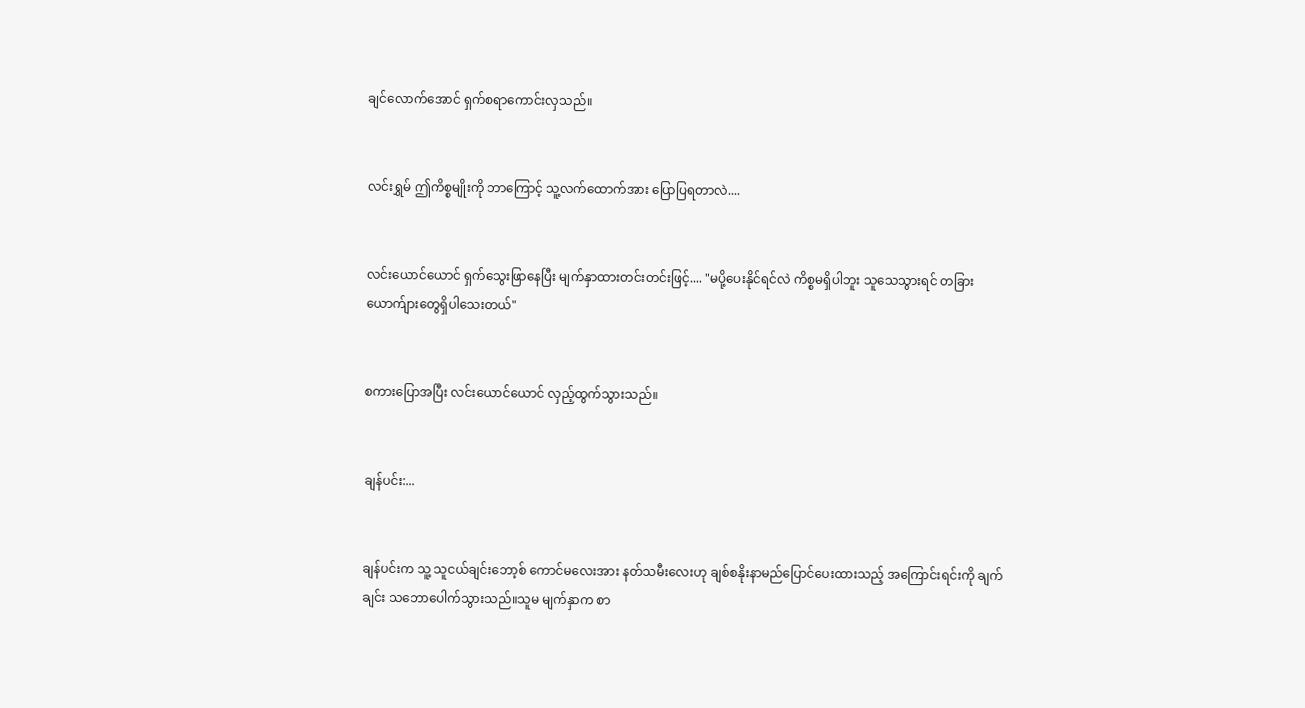ချင်လောက်အောင် ရှက်စရာကောင်းလှသည်။


လင်းရွှမ် ဤကိစ္စမျိုးကို ဘာကြောင့် သူ့လက်ထောက်အား ပြောပြရတာလဲ....


လင်းယောင်ယောင် ရှက်သွေးဖြာနေပြီး မျက်နှာထားတင်းတင်းဖြင့်.... "မပို့ပေးနိုင်ရင်လဲ ကိစ္စမရှိပါဘူး သူသေသွားရင် တခြားယောက်ျားတွေရှိပါသေးတယ်"


စကားပြောအပြီး လင်းယောင်ယောင် လှည့်ထွက်သွားသည်။


ချန်ပင်း:...


ချန်ပင်းက သူ့ သူငယ်ချင်းဘော့စ် ကောင်မလေးအား နတ်သမီးလေးဟု ချစ်စနိုးနာမည်ပြောင်ပေးထားသည့် အကြောင်းရင်းကို ချက်ချင်း သဘောပေါက်သွားသည်။သူမ မျက်နှာက စာ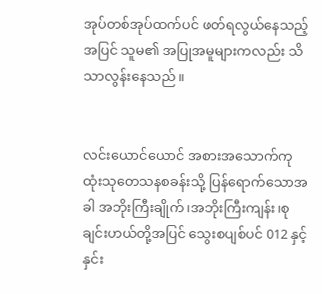အုပ်တစ်အုပ်ထက်ပင် ဖတ်ရလွယ်နေသည့်အပြင် သူမ၏ အပြုအမူများကလည်း သိသာလွန်းနေသည်။


လင်းယောင်ယောင် အစားအသောက်ကုထုံးသုတေသနစခန်းသို့ ပြန်ရောက်သောအခါ အဘိုးကြီးချိုက်၊အဘိုးကြီးကျန်း၊စုချင်းဟယ်တို့အပြင် သွေးစပျစ်ပင် 012 နှင့် နှင်း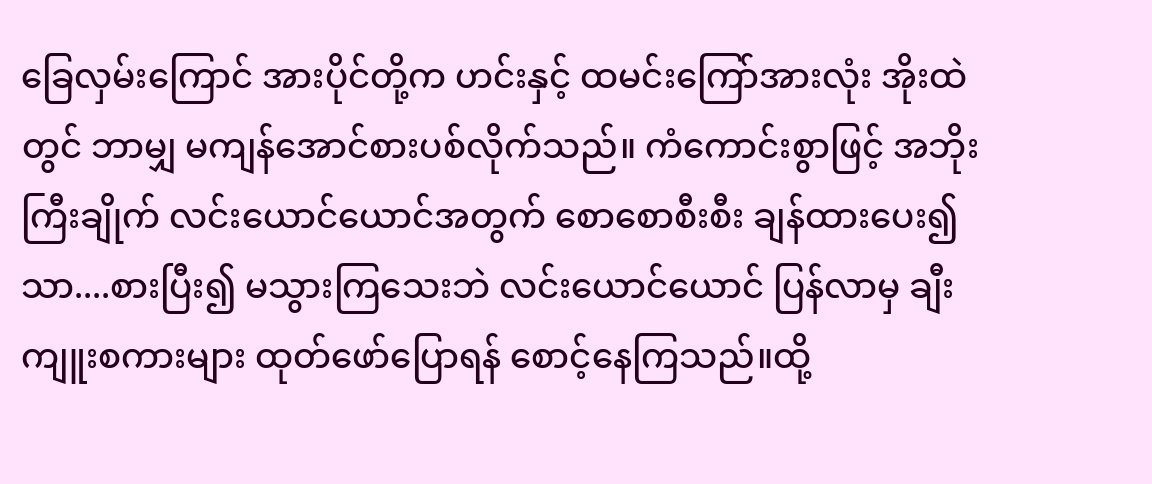ခြေလှမ်းကြောင် အားပိုင်တို့က ဟင်းနှင့် ထမင်းကြော်အားလုံး အိုးထဲတွင် ဘာမျှ မကျန်အောင်စားပစ်လိုက်သည်။ ကံကောင်းစွာဖြင့် အဘိုးကြီးချိုက် လင်းယောင်ယောင်အတွက် စောစောစီးစီး ချန်ထားပေး၍သာ....စားပြီး၍ မသွားကြသေးဘဲ လင်းယောင်ယောင် ပြန်လာမှ ချီးကျူးစကားများ ထုတ်ဖော်ပြောရန် စောင့်နေကြသည်။ထို့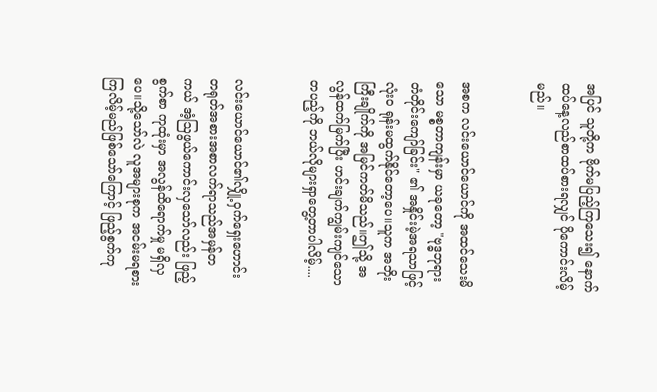အပြင် သူတို့က ဗိုက်မပြည့်ကြသေး၍ နောက်ထပ်နေ့လည်စာထပ်စားရလျှင် ပိုကောင်းလိမ့်မည်။


အစက လင်းယောင်ယောင်ကို အထင်သေးမိသော မစ္စတာကျန်းမှာ ယခုတော့ "ဗုဒ္ဓဘုရားတံတိုင်းကျော်ခြင်း" ၏ အနှိုင်းမဲ့အရသာဖြင့် လုံး၀ ရုန်းမထွက်နိုင်တော့ပေ။သူက အဘိုးကြီးချိုက်ကို အမြင်ကတ်မိသည်။ဤသို့ အလွန်ထက်မြက်ပြီး ဟင်းချက်ကျွမ်းကျင်သော တပည့်ကို ဘယ်လိုများရှာတွေ့တာပါလိမ့်....


လင်းယောင်ယောင်၏လျှို့ဝှက်ရှေးဟောင်း တရုတ်အစားအစာလက်ရာသည်အမှန်တကယ် အံ့ဩဖွယ်ကောင်းလှသော်လည်း ဖြည့်စွက်စာ ကုထုံးမှာ အလွန်ထိရောက်မှု မရှိလှပေ။သို့သော်လဲ လူအများစုက အငမ်းမရစားကြလိမ့်မည်ဖြစ်သော်ကြောင့် ဖြည့်စွက်ကု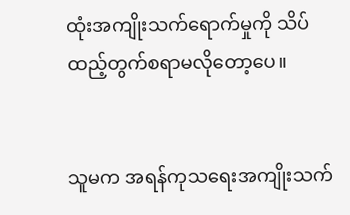ထုံးအကျိုးသက်ရောက်မှုကို သိပ်ထည့်တွက်စရာမလိုတော့ပေ။


သူမက အရန်ကုသရေးအကျိုးသက်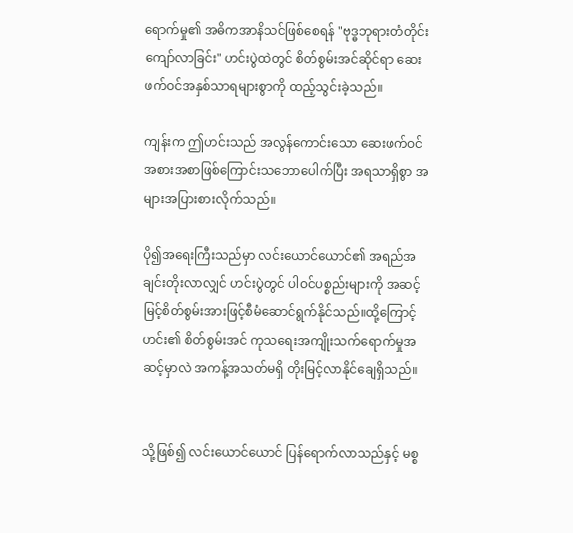ရောက်မှု၏ အဓိကအာနိသင်ဖြစ်စေရန် "ဗုဒ္ဓဘုရားတံတိုင်းကျော်လာခြင်း" ဟင်းပွဲထဲတွင် စိတ်စွမ်းအင်ဆိုင်ရာ ဆေးဖက်ဝင်အနှစ်သာရများစွာကို ထည့်သွင်းခဲ့သည်။

ကျန်းက ဤဟင်းသည် အလွန်ကောင်းသော ဆေးဖက်ဝင်အစားအစာဖြစ်ကြောင်းသဘောပေါက်ပြီး အရသာရှိစွာ အများအပြားစားလိုက်သည်။

ပို၍အရေးကြီးသည်မှာ လင်းယောင်ယောင်၏ အရည်အချင်းတိုးလာလျှင် ဟင်းပွဲတွင် ပါဝင်ပစ္စည်းများကို အဆင့်မြင့်စိတ်စွမ်းအားဖြင့်စီမံဆောင်ရွက်နိုင်သည်။ထို့ကြောင့်ဟင်း၏ စိတ်စွမ်းအင် ကုသရေးအကျိုးသက်ရောက်မှုအဆင့်မှာလဲ အကန့်အသတ်မရှိ တိုးမြင့်လာနိုင်ချေရှိသည်။


သို့ဖြစ်၍ လင်းယောင်ယောင် ပြန်ရောက်လာသည်နှင့် မစ္စ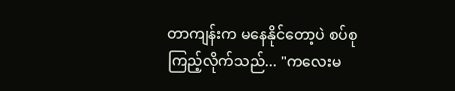တာကျန်းက မနေနိုင်တော့ပဲ စပ်စုကြည့်လိုက်သည်... "ကလေးမ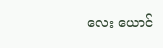လေး ယောင်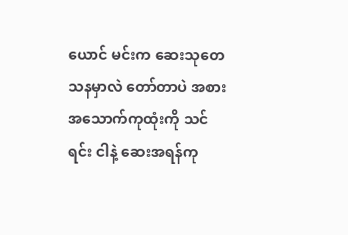ယောင် မင်းက ဆေးသုတေသနမှာလဲ တော်တာပဲ အစားအသောက်ကုထုံးကို သင်ရင်း ငါနဲ့ ဆေးအရန်ကု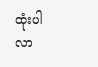ထုံးပါ လာ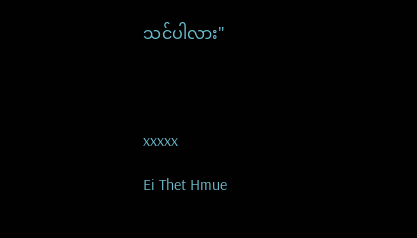သင်ပါလား"




xxxxx

Ei Thet Hmue